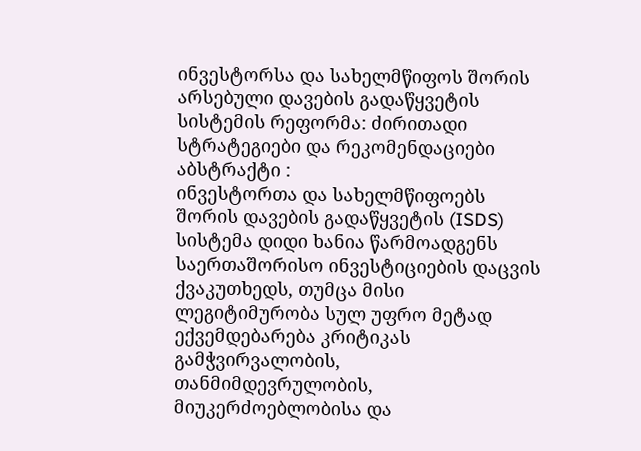ინვესტორსა და სახელმწიფოს შორის არსებული დავების გადაწყვეტის სისტემის რეფორმა: ძირითადი სტრატეგიები და რეკომენდაციები
აბსტრაქტი :
ინვესტორთა და სახელმწიფოებს შორის დავების გადაწყვეტის (ISDS) სისტემა დიდი ხანია წარმოადგენს საერთაშორისო ინვესტიციების დაცვის ქვაკუთხედს, თუმცა მისი ლეგიტიმურობა სულ უფრო მეტად ექვემდებარება კრიტიკას გამჭვირვალობის, თანმიმდევრულობის, მიუკერძოებლობისა და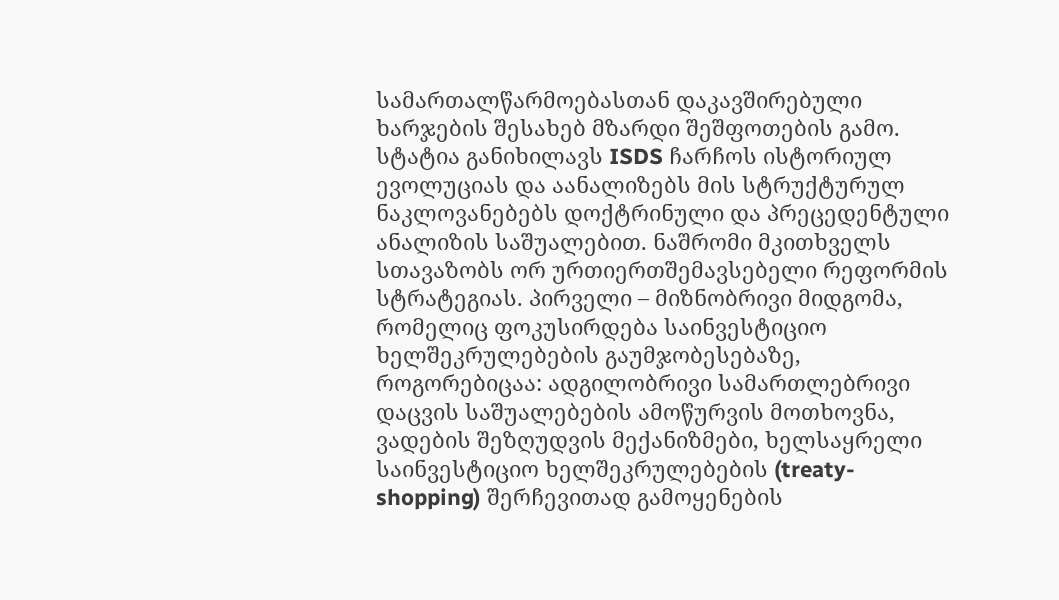სამართალწარმოებასთან დაკავშირებული ხარჯების შესახებ მზარდი შეშფოთების გამო. სტატია განიხილავს ISDS ჩარჩოს ისტორიულ ევოლუციას და აანალიზებს მის სტრუქტურულ ნაკლოვანებებს დოქტრინული და პრეცედენტული ანალიზის საშუალებით. ნაშრომი მკითხველს სთავაზობს ორ ურთიერთშემავსებელი რეფორმის სტრატეგიას. პირველი – მიზნობრივი მიდგომა, რომელიც ფოკუსირდება საინვესტიციო ხელშეკრულებების გაუმჯობესებაზე, როგორებიცაა: ადგილობრივი სამართლებრივი დაცვის საშუალებების ამოწურვის მოთხოვნა, ვადების შეზღუდვის მექანიზმები, ხელსაყრელი საინვესტიციო ხელშეკრულებების (treaty-shopping) შერჩევითად გამოყენების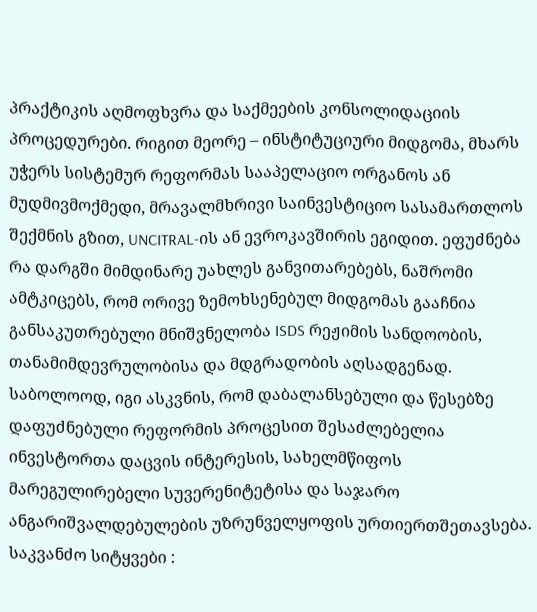პრაქტიკის აღმოფხვრა და საქმეების კონსოლიდაციის პროცედურები. რიგით მეორე – ინსტიტუციური მიდგომა, მხარს უჭერს სისტემურ რეფორმას სააპელაციო ორგანოს ან მუდმივმოქმედი, მრავალმხრივი საინვესტიციო სასამართლოს შექმნის გზით, UNCITRAL-ის ან ევროკავშირის ეგიდით. ეფუძნება რა დარგში მიმდინარე უახლეს განვითარებებს, ნაშრომი ამტკიცებს, რომ ორივე ზემოხსენებულ მიდგომას გააჩნია განსაკუთრებული მნიშვნელობა ISDS რეჟიმის სანდოობის, თანამიმდევრულობისა და მდგრადობის აღსადგენად. საბოლოოდ, იგი ასკვნის, რომ დაბალანსებული და წესებზე დაფუძნებული რეფორმის პროცესით შესაძლებელია ინვესტორთა დაცვის ინტერესის, სახელმწიფოს მარეგულირებელი სუვერენიტეტისა და საჯარო ანგარიშვალდებულების უზრუნველყოფის ურთიერთშეთავსება.
საკვანძო სიტყვები :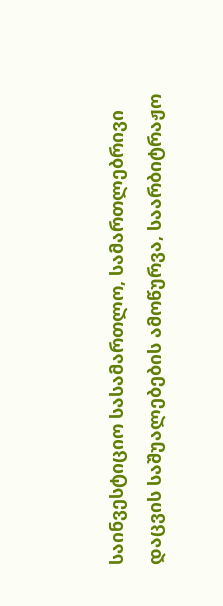საინვესტიციო სასამართლო, სამართლებრივი დაცვის საშუალებების ამოწურვა, საარბიტრაჟო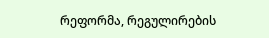რეფორმა, რეგულირების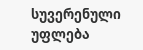სუვერენული უფლება